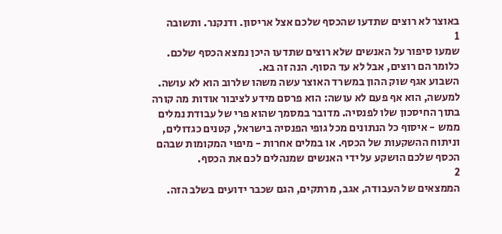באוצר לא רוצים שתדעו שהכסף שלכם אצל אריסון. ודנקנר. ותשובה
1
שמעו סיפור על האנשים שלא רוצים שתדעו היכן נמצא הכסף שלכם. כלומר הם רוצים, אבל לא עד הסוף. הנה זה בא.
השבוע אגף שוק ההון במשרד האוצר עשה משהו שלרוב הוא לא עושה. למעשה, הוא אף פעם לא עושה: הוא פרסם מידע לציבור אודות מה קורה בתוך החיסכון שלו לפנסיה. מדובר במסמך שהוא פרי של עבודת נמלים ממש - איסוף כל הנתונים מכל גופי הפנסיה בישראל, קטנים כגדולים, וניתוח ההשקעות של הכסף. או במלים אחרות - מיפוי המקומות שבהם הכסף שלכם הושקע על ידי האנשים שמנהלים לכם את הכסף.
2
הממצאים של העבודה, אגב, מרתקים, הגם שכבר ידועים בשלב הזה.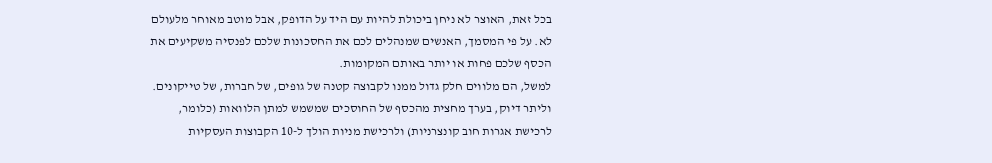בכל זאת, האוצר לא ניחן ביכולת להיות עם היד על הדופק, אבל מוטב מאוחר מלעולם לא. על פי המסמך, האנשים שמנהלים לכם את החסכונות שלכם לפנסיה משקיעים את הכסף שלכם פחות או יותר באותם המקומות.
למשל, הם מלווים חלק גדול ממנו לקבוצה קטנה של גופים, של חברות, של טייקונים. וליתר דיוק, בערך מחצית מהכסף של החוסכים שמשמש למתן הלוואות (כלומר, לרכישת אגרות חוב קונצרניות) ולרכישת מניות הולך ל-10 הקבוצות העסקיות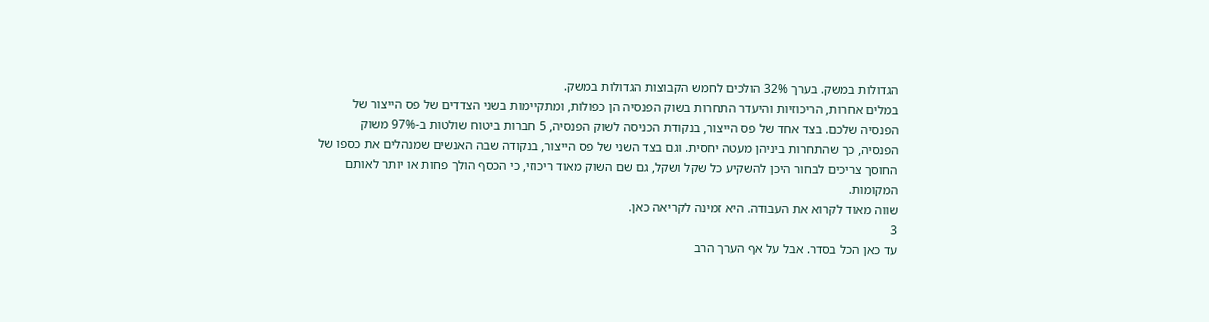הגדולות במשק. בערך 32% הולכים לחמש הקבוצות הגדולות במשק.
במלים אחרות, הריכוזיות והיעדר התחרות בשוק הפנסיה הן כפולות, ומתקיימות בשני הצדדים של פס הייצור של הפנסיה שלכם. בצד אחד של פס הייצור, בנקודת הכניסה לשוק הפנסיה, 5 חברות ביטוח שולטות ב-97% משוק הפנסיה, כך שהתחרות ביניהן מעטה יחסית. וגם בצד השני של פס הייצור, בנקודה שבה האנשים שמנהלים את כספו של החוסך צריכים לבחור היכן להשקיע כל שקל ושקל, גם שם השוק מאוד ריכוזי, כי הכסף הולך פחות או יותר לאותם המקומות.
שווה מאוד לקרוא את העבודה. היא זמינה לקריאה כאן.
3
עד כאן הכל בסדר. אבל על אף הערך הרב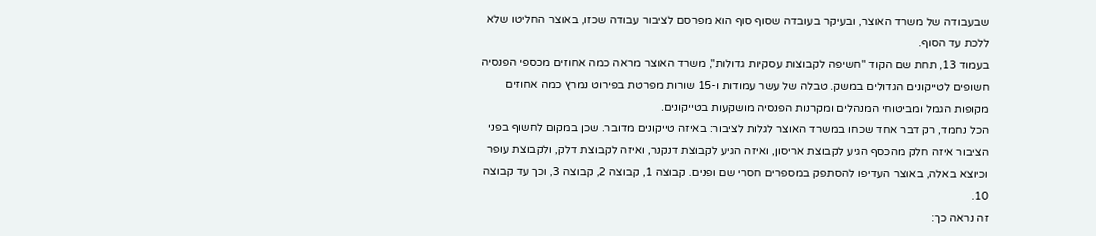שבעבודה של משרד האוצר, ובעיקר בעובדה שסוף סוף הוא מפרסם לציבור עבודה שכזו, באוצר החליטו שלא ללכת עד הסוף.
בעמוד 13, תחת שם הקוד "חשיפה לקבוצות עסקיות גדולות", משרד האוצר מראה כמה אחוזים מכספי הפנסיה חשופים לטייקונים הגדולים במשק. טבלה של עשר עמודות ו-15 שורות מפרטת בפירוט נמרץ כמה אחוזים מקופות הגמל ומביטוחי המנהלים ומקרנות הפנסיה מושקעות בטייקונים.
הכל נחמד, רק דבר אחד שכחו במשרד האוצר לגלות לציבור: באיזה טייקונים מדובר. שכן במקום לחשוף בפני הציבור איזה חלק מהכסף הגיע לקבוצת אריסון, ואיזה הגיע לקבוצת דנקנר, ואיזה לקבוצת דלק, ולקבוצת עופר וכיוצא באלה, באוצר העדיפו להסתפק במספרים חסרי שם ופנים. קבוצה 1, קבוצה 2, קבוצה 3, וכך עד קבוצה 10.
זה נראה כך: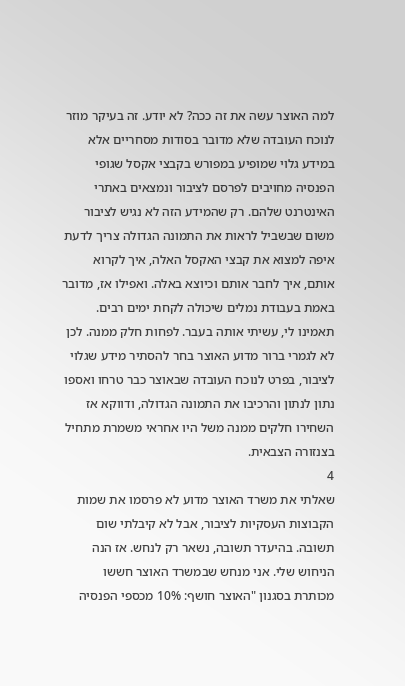למה האוצר עשה את זה ככה? לא יודע. זה בעיקר מוזר לנוכח העובדה שלא מדובר בסודות מסחריים אלא במידע גלוי שמופיע במפורש בקבצי אקסל שגופי הפנסיה מחויבים לפרסם לציבור ונמצאים באתרי האינטרנט שלהם. רק שהמידע הזה לא נגיש לציבור משום שבשביל לראות את התמונה הגדולה צריך לדעת איפה למצוא את קבצי האקסל האלה, איך לקרוא אותם, איך לחבר אותם וכיוצא באלה. ואפילו אז, מדובר באמת בעבודת נמלים שיכולה לקחת ימים רבים. תאמינו לי, עשיתי אותה בעבר. לפחות חלק ממנה. לכן לא לגמרי ברור מדוע האוצר בחר להסתיר מידע שגלוי לציבור, בפרט לנוכח העובדה שבאוצר כבר טרחו ואספו נתון לנתון והרכיבו את התמונה הגדולה, ודווקא אז השחירו חלקים ממנה משל היו אחראי משמרת מתחיל בצנזורה הצבאית.
4
שאלתי את משרד האוצר מדוע לא פרסמו את שמות הקבוצות העסקיות לציבור, אבל לא קיבלתי שום תשובה. בהיעדר תשובה, נשאר רק לנחש. אז הנה הניחוש שלי. אני מנחש שבמשרד האוצר חששו מכותרת בסגנון "האוצר חושף: 10% מכספי הפנסיה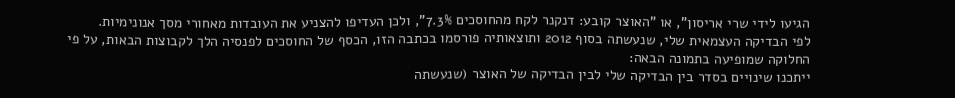הגיעו לידי שרי אריסון", או "האוצר קובע: דנקנר לקח מהחוסכים 7.3%", ולכן העדיפו להצניע את העובדות מאחורי מסך אנונימיות.
לפי הבדיקה העצמאית שלי, שנעשתה בסוף 2012 ותוצאותיה פורסמו בכתבה הזו, הכסף של החוסכים לפנסיה הלך לקבוצות הבאות, על פי החלוקה שמופיעה בתמונה הבאה:
ייתכנו שינויים בסדר בין הבדיקה שלי לבין הבדיקה של האוצר (שנעשתה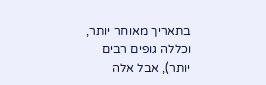בתאריך מאוחר יותר, וכללה גופים רבים יותר), אבל אלה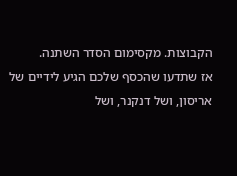הקבוצות. מקסימום הסדר השתנה.
אז שתדעו שהכסף שלכם הגיע לידיים של אריסון, ושל דנקנר, ושל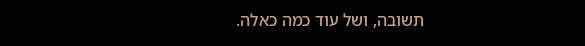תשובה, ושל עוד כמה כאלה.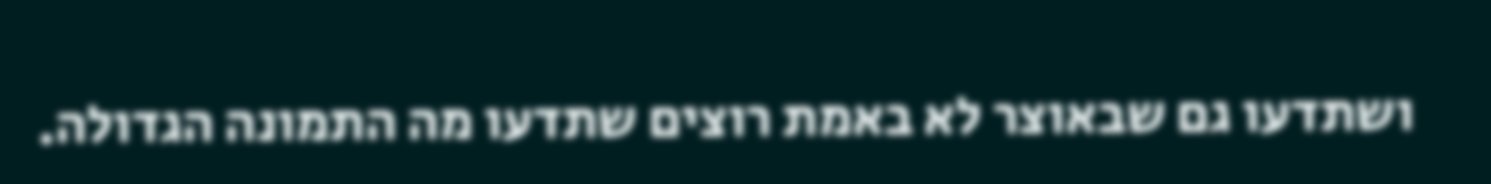ושתדעו גם שבאוצר לא באמת רוצים שתדעו מה התמונה הגדולה.